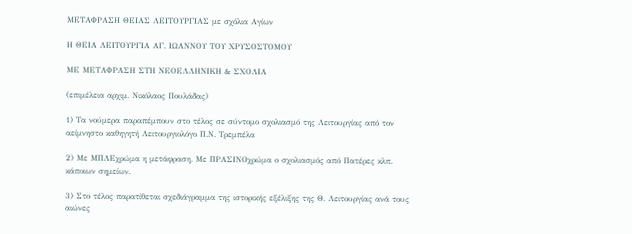ΜΕΤΑΦΡΑΣΗ ΘΕΙΑΣ ΛΕΙΤΟΥΡΓΙΑΣ με σχόλια Αγίων

Η ΘΕΙΑ ΛΕΙΤΟΥΡΓΙΑ ΑΓ. ΙΩΑΝΝΟΥ ΤΟΥ ΧΡΥΣΟΣΤΟΜΟΥ

ΜΕ ΜΕΤΑΦΡΑΣΗ ΣΤΗ ΝΕΟΕΛΛΗΝΙΚΗ & ΣΧΟΛΙΑ

(επιμέλεια αρχιμ. Νικόλαος Πουλάδας)

1) Τα νούμερα παραπέμπουν στο τέλος σε σύντομο σχολιασμό της Λειτουργίας από τον αείμνηστο καθηγητή Λειτουργιολόγο Π.Ν. Τρεμπέλα

2) Με ΜΠΛΕχρώμα η μετάφραση. Με ΠΡΑΣΙΝΟχρώμα ο σχολιασμός από Πατέρες κλπ. κάποιων σημείων.

3) Στο τέλος παρατίθεται σχεδιάγραμμα της ιστορικής εξέλιξης της Θ. Λειτουργίας ανά τους αιώνες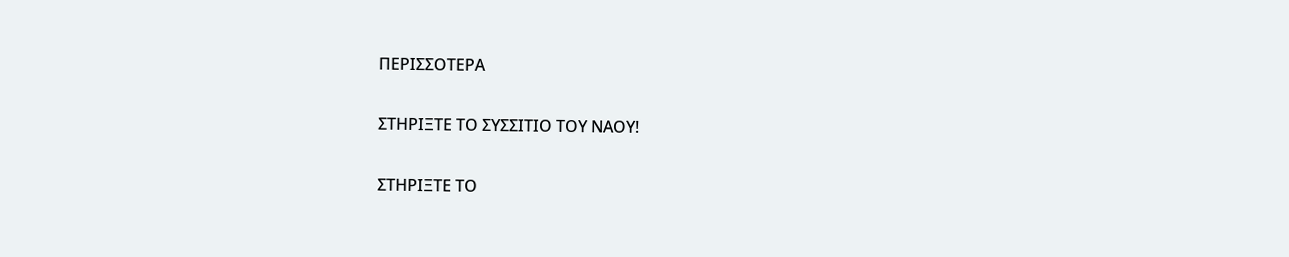ΠΕΡΙΣΣΟΤΕΡΑ

ΣΤΗΡΙΞΤΕ ΤΟ ΣΥΣΣΙΤΙΟ ΤΟΥ ΝΑΟΥ!

ΣΤΗΡΙΞΤΕ ΤΟ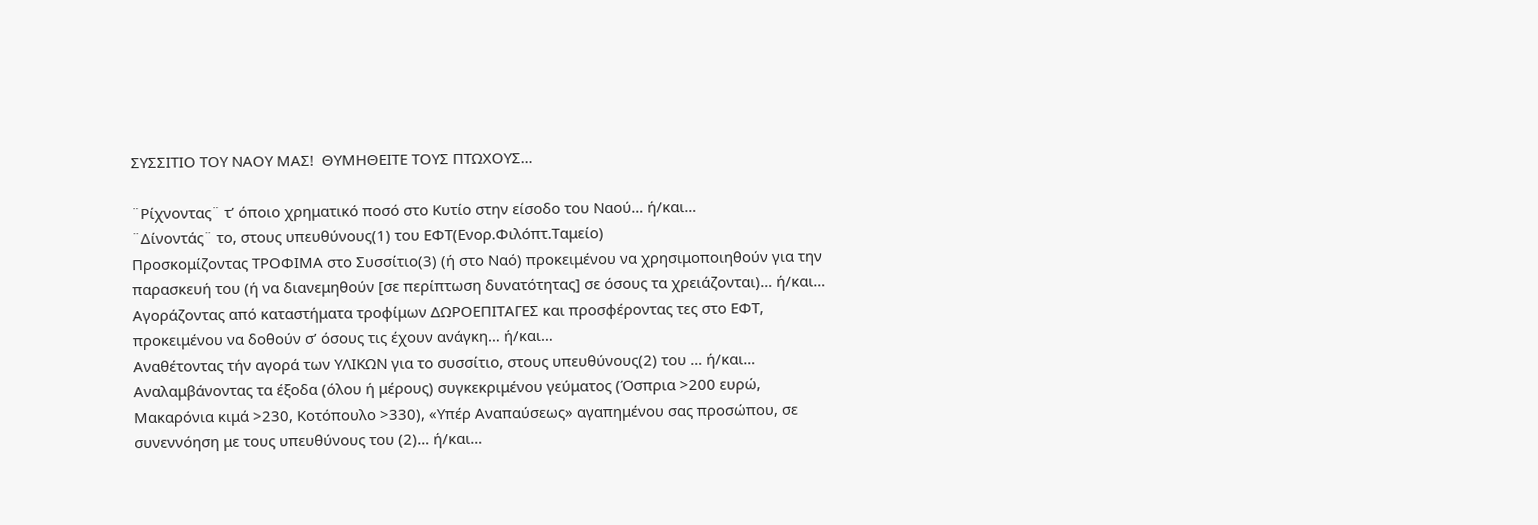ΣΥΣΣΙΤΙΟ ΤΟΥ ΝΑΟΥ ΜΑΣ!  ΘΥΜΗΘΕΙΤΕ ΤΟΥΣ ΠΤΩΧΟΥΣ…

¨Ρίχνοντας¨ τ’ όποιο χρηματικό ποσό στο Κυτίο στην είσοδο του Ναού… ή/και…
¨Δίνοντάς¨ το, στους υπευθύνους(1) του ΕΦΤ(Ενορ.Φιλόπτ.Ταμείο)
Προσκομίζοντας ΤΡΟΦΙΜΑ στο Συσσίτιο(3) (ή στο Ναό) προκειμένου να χρησιμοποιηθούν για την παρασκευή του (ή να διανεμηθούν [σε περίπτωση δυνατότητας] σε όσους τα χρειάζονται)… ή/και…
Αγοράζοντας από καταστήματα τροφίμων ΔΩΡΟΕΠΙΤΑΓΕΣ και προσφέροντας τες στο ΕΦΤ, προκειμένου να δοθούν σ’ όσους τις έχουν ανάγκη… ή/και…
Αναθέτοντας τήν αγορά των ΥΛΙΚΩΝ για το συσσίτιο, στους υπευθύνους(2) του … ή/και…
Αναλαμβάνοντας τα έξοδα (όλου ή μέρους) συγκεκριμένου γεύματος (Όσπρια >200 ευρώ, Μακαρόνια κιμά >230, Κοτόπουλο >330), «Υπέρ Αναπαύσεως» αγαπημένου σας προσώπου, σε συνεννόηση με τους υπευθύνους του (2)… ή/και…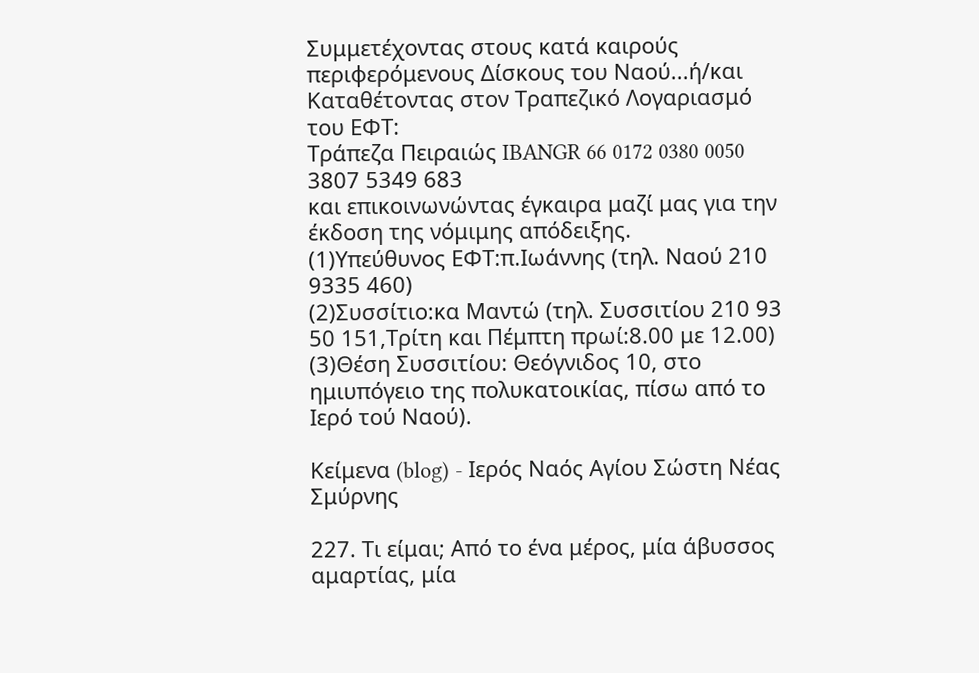Συμμετέχοντας στους κατά καιρούς περιφερόμενους Δίσκους του Ναού...ή/και
Καταθέτοντας στον Τραπεζικό Λογαριασμό του ΕΦΤ:
Τράπεζα Πειραιώς IBANGR 66 0172 0380 0050 3807 5349 683
και επικοινωνώντας έγκαιρα μαζί μας για την έκδοση της νόμιμης απόδειξης.
(1)Υπεύθυνος ΕΦΤ:π.Ιωάννης (τηλ. Ναού 210 9335 460)
(2)Συσσίτιο:κα Μαντώ (τηλ. Συσσιτίου 210 93 50 151,Τρίτη και Πέμπτη πρωί:8.00 με 12.00)
(3)Θέση Συσσιτίου: Θεόγνιδος 10, στο ημιυπόγειο της πολυκατοικίας, πίσω από το Ιερό τού Ναού).

Κείμενα (blog) - Ιερός Ναός Αγίου Σώστη Νέας Σμύρνης

227. Τι είμαι; Από το ένα μέρος, μία άβυσσος αμαρτίας, μία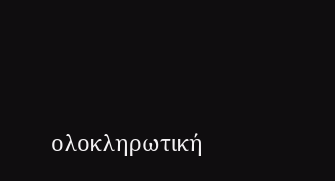ολοκληρωτική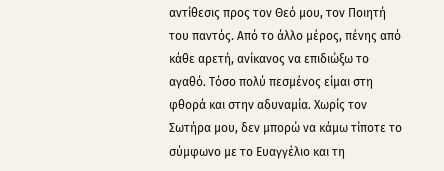αντίθεσις προς τον Θεό μου, τον Ποιητή του παντός. Από το άλλο μέρος, πένης από κάθε αρετή, ανίκανος να επιδιώξω το αγαθό. Τόσο πολύ πεσμένος είμαι στη φθορά και στην αδυναμία. Χωρίς τον Σωτήρα μου, δεν μπορώ να κάμω τίποτε το σύμφωνο με το Ευαγγέλιο και τη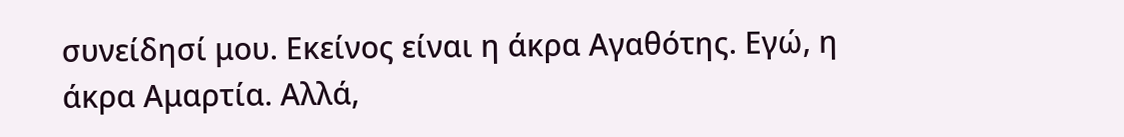συνείδησί μου. Εκείνος είναι η άκρα Αγαθότης. Εγώ, η άκρα Αμαρτία. Αλλά,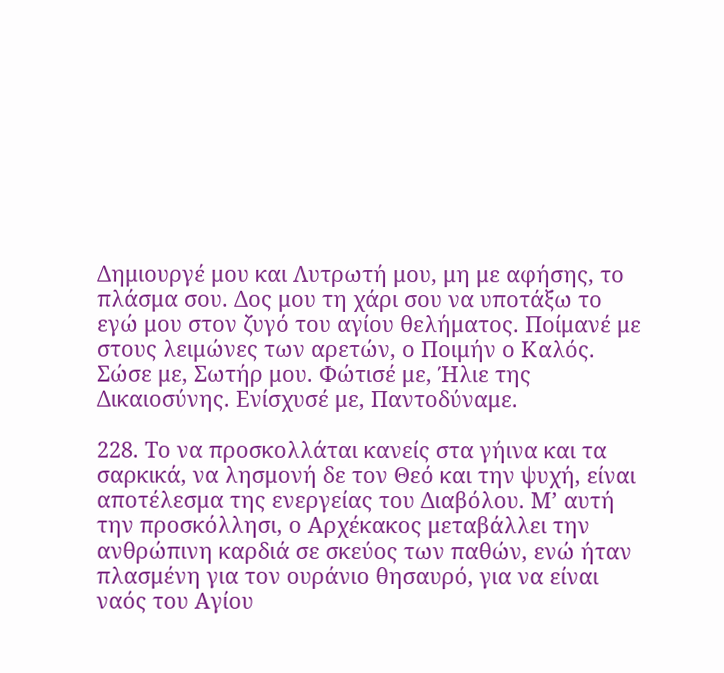Δημιουργέ μου και Λυτρωτή μου, μη με αφήσης, το πλάσμα σου. Δος μου τη χάρι σου να υποτάξω το εγώ μου στον ζυγό του αγίου θελήματος. Ποίμανέ με στους λειμώνες των αρετών, ο Ποιμήν ο Καλός. Σώσε με, Σωτήρ μου. Φώτισέ με, Ήλιε της Δικαιοσύνης. Ενίσχυσέ με, Παντοδύναμε.

228. Το να προσκολλάται κανείς στα γήινα και τα σαρκικά, να λησμονή δε τον Θεό και την ψυχή, είναι αποτέλεσμα της ενεργείας του Διαβόλου. Μ’ αυτή την προσκόλλησι, ο Αρχέκακος μεταβάλλει την ανθρώπινη καρδιά σε σκεύος των παθών, ενώ ήταν πλασμένη για τον ουράνιο θησαυρό, για να είναι ναός του Αγίου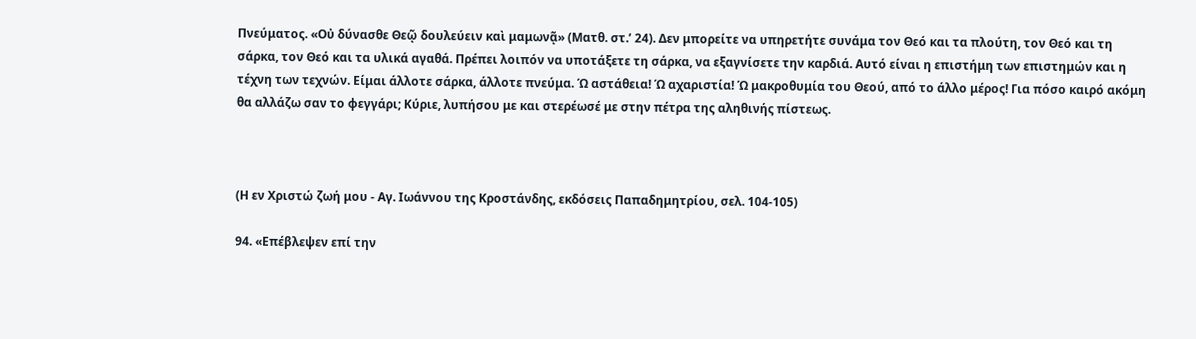Πνεύματος. «Οὐ δύνασθε Θεῷ δουλεύειν καὶ μαμωνᾷ» (Ματθ. στ.’ 24). Δεν μπορείτε να υπηρετήτε συνάμα τον Θεό και τα πλούτη, τον Θεό και τη σάρκα, τον Θεό και τα υλικά αγαθά. Πρέπει λοιπόν να υποτάξετε τη σάρκα, να εξαγνίσετε την καρδιά. Αυτό είναι η επιστήμη των επιστημών και η τέχνη των τεχνών. Είμαι άλλοτε σάρκα, άλλοτε πνεύμα. Ώ αστάθεια! Ώ αχαριστία! Ώ μακροθυμία του Θεού, από το άλλο μέρος! Για πόσο καιρό ακόμη θα αλλάζω σαν το φεγγάρι; Κύριε, λυπήσου με και στερέωσέ με στην πέτρα της αληθινής πίστεως.



(Η εν Χριστώ ζωή μου - Αγ. Ιωάννου της Κροστάνδης, εκδόσεις Παπαδημητρίου, σελ. 104-105)

94. «Επέβλεψεν επί την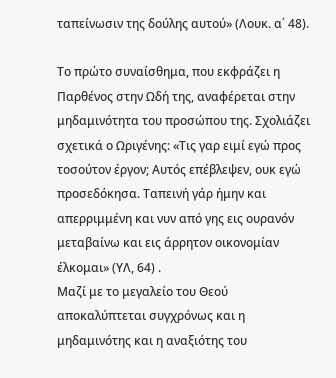ταπείνωσιν της δούλης αυτού» (Λουκ. α΄ 48).

Το πρώτο συναίσθημα, που εκφράζει η Παρθένος στην Ωδή της, αναφέρεται στην μηδαμινότητα του προσώπου της. Σχολιάζει σχετικά ο Ωριγένης: «Τις γαρ ειμί εγώ προς τοσούτον έργον; Αυτός επέβλεψεν, ουκ εγώ προσεδόκησα. Ταπεινή γάρ ήμην και απερριμμένη και νυν από γης εις ουρανόν μεταβαίνω και εις άρρητον οικονομίαν έλκομαι» (ΥΛ, 64) .
Μαζί με το μεγαλείο του Θεού αποκαλύπτεται συγχρόνως και η μηδαμινότης και η αναξιότης του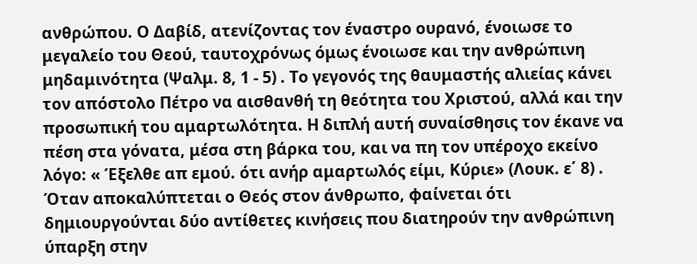ανθρώπου. Ο Δαβίδ, ατενίζοντας τον έναστρο ουρανό, ένοιωσε το μεγαλείο του Θεού, ταυτοχρόνως όμως ένοιωσε και την ανθρώπινη μηδαμινότητα (Ψαλμ. 8, 1 - 5) . Το γεγονός της θαυμαστής αλιείας κάνει τον απόστολο Πέτρο να αισθανθή τη θεότητα του Χριστού, αλλά και την προσωπική του αμαρτωλότητα. Η διπλή αυτή συναίσθησις τον έκανε να πέση στα γόνατα, μέσα στη βάρκα του, και να πη τον υπέροχο εκείνο λόγο: « Έξελθε απ εμού. ότι ανήρ αμαρτωλός είμι, Κύριε» (Λουκ. ε΄ 8) .
Όταν αποκαλύπτεται ο Θεός στον άνθρωπο, φαίνεται ότι δημιουργούνται δύο αντίθετες κινήσεις που διατηρούν την ανθρώπινη ύπαρξη στην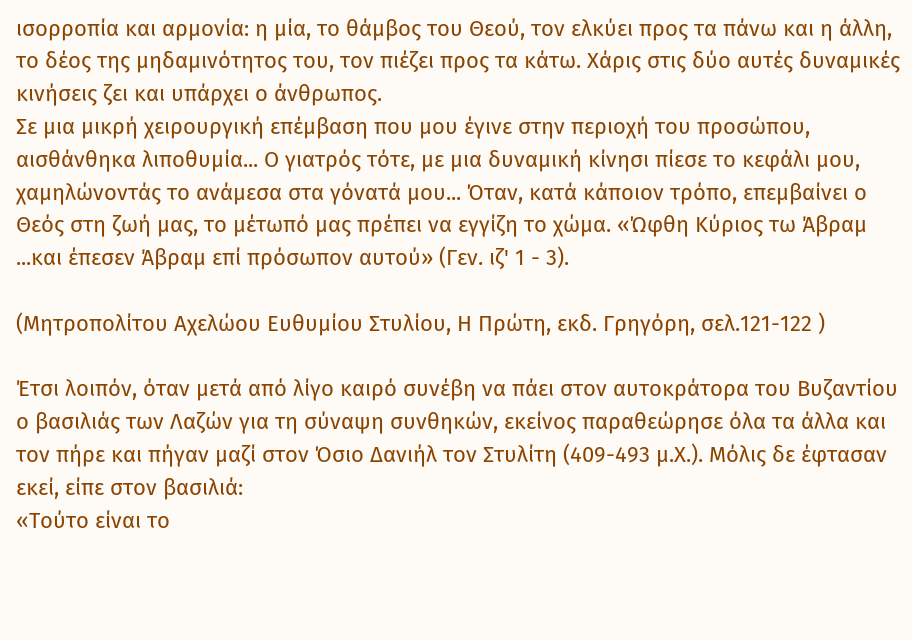ισορροπία και αρμονία: η μία, το θάμβος του Θεού, τον ελκύει προς τα πάνω και η άλλη, το δέος της μηδαμινότητος του, τον πιέζει προς τα κάτω. Χάρις στις δύο αυτές δυναμικές κινήσεις ζει και υπάρχει ο άνθρωπος.
Σε μια μικρή χειρουργική επέμβαση που μου έγινε στην περιοχή του προσώπου, αισθάνθηκα λιποθυμία... Ο γιατρός τότε, με μια δυναμική κίνησι πίεσε το κεφάλι μου, χαμηλώνοντάς το ανάμεσα στα γόνατά μου... Όταν, κατά κάποιον τρόπο, επεμβαίνει ο Θεός στη ζωή μας, το μέτωπό μας πρέπει να εγγίζη το χώμα. «Ώφθη Κύριος τω Άβραμ ...και έπεσεν Άβραμ επί πρόσωπον αυτού» (Γεν. ιζ' 1 - 3).

(Μητροπολίτου Αχελώου Ευθυμίου Στυλίου, Η Πρώτη, εκδ. Γρηγόρη, σελ.121-122 )

Έτσι λοιπόν, όταν μετά από λίγο καιρό συνέβη να πάει στον αυτοκράτορα του Βυζαντίου ο βασιλιάς των Λαζών για τη σύναψη συνθηκών, εκείνος παραθεώρησε όλα τα άλλα και τον πήρε και πήγαν μαζί στον Όσιο Δανιήλ τον Στυλίτη (409-493 μ.Χ.). Μόλις δε έφτασαν εκεί, είπε στον βασιλιά:
«Τούτο είναι το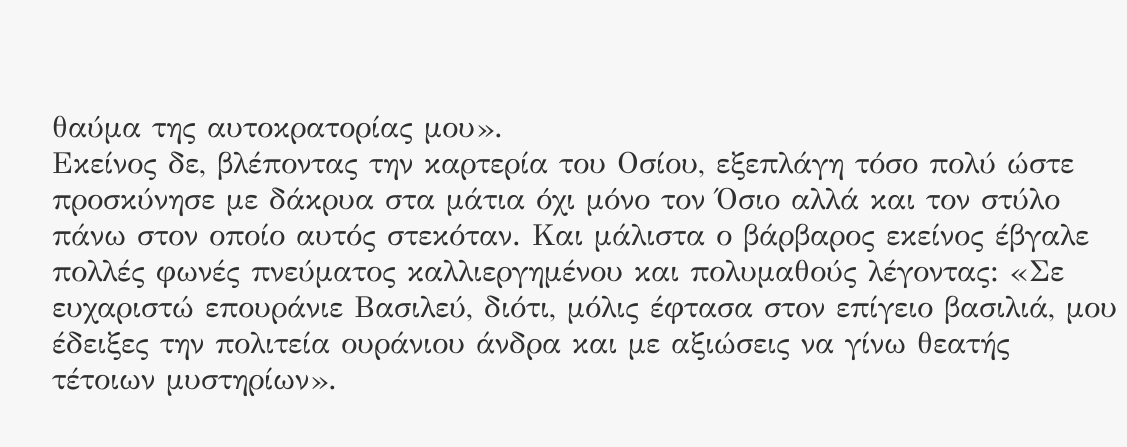θαύμα της αυτοκρατορίας μου».
Εκείνος δε, βλέποντας την καρτερία του Οσίου, εξεπλάγη τόσο πολύ ώστε προσκύνησε με δάκρυα στα μάτια όχι μόνο τον Όσιο αλλά και τον στύλο πάνω στον οποίο αυτός στεκόταν. Και μάλιστα ο βάρβαρος εκείνος έβγαλε πολλές φωνές πνεύματος καλλιεργημένου και πολυμαθούς λέγοντας: «Σε ευχαριστώ επουράνιε Βασιλεύ, διότι, μόλις έφτασα στον επίγειο βασιλιά, μου έδειξες την πολιτεία ουράνιου άνδρα και με αξιώσεις να γίνω θεατής τέτοιων μυστηρίων».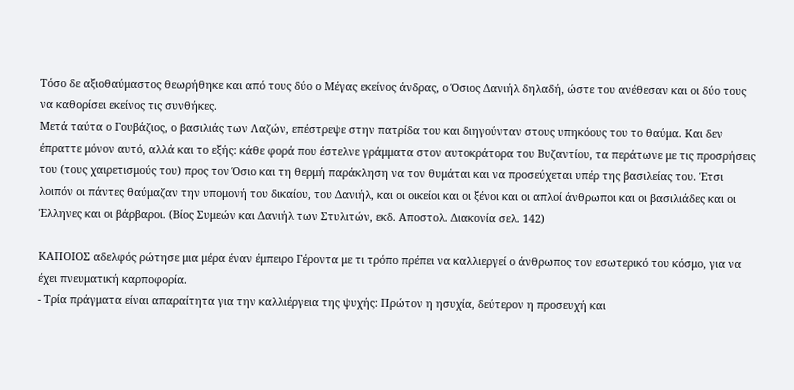Τόσο δε αξιοθαύμαστος θεωρήθηκε και από τους δύο ο Μέγας εκείνος άνδρας, ο Όσιος Δανιήλ δηλαδή, ώστε του ανέθεσαν και οι δύο τους να καθορίσει εκείνος τις συνθήκες.
Μετά ταύτα ο Γουβάζιος, ο βασιλιάς των Λαζών, επέστρεψε στην πατρίδα του και διηγούνταν στους υπηκόους του το θαύμα. Και δεν έπραττε μόνον αυτό, αλλά και το εξής: κάθε φορά που έστελνε γράμματα στον αυτοκράτορα του Βυζαντίου, τα περάτωνε με τις προσρήσεις του (τους χαιρετισμούς του) προς τον Όσιο και τη θερμή παράκληση να τον θυμάται και να προσεύχεται υπέρ της βασιλείας του. Έτσι λοιπόν οι πάντες θαύμαζαν την υπομονή του δικαίου, του Δανιήλ, και οι οικείοι και οι ξένοι και οι απλοί άνθρωποι και οι βασιλιάδες και οι Έλληνες και οι βάρβαροι. (Βίος Συμεών και Δανιήλ των Στυλιτών, εκδ. Αποστολ. Διακονία σελ. 142)

ΚΑΠΟΙΟΣ αδελφός ρώτησε μια μέρα έναν έμπειρο Γέροντα με τι τρόπο πρέπει να καλλιεργεί ο άνθρωπος τον εσωτερικό του κόσμο, για να έχει πνευματική καρποφορία.
- Τρία πράγματα είναι απαραίτητα για την καλλιέργεια της ψυχής: Πρώτον η ησυχία, δεύτερον η προσευχή και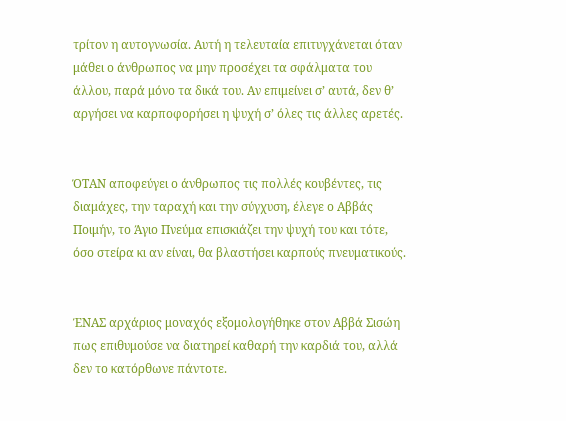τρίτον η αυτογνωσία. Αυτή η τελευταία επιτυγχάνεται όταν μάθει ο άνθρωπος να μην προσέχει τα σφάλματα του άλλου, παρά μόνο τα δικά του. Αν επιμείνει σ’ αυτά, δεν θ’ αργήσει να καρποφορήσει η ψυχή σ’ όλες τις άλλες αρετές.


ΌΤΑΝ αποφεύγει ο άνθρωπος τις πολλές κουβέντες, τις διαμάχες, την ταραχή και την σύγχυση, έλεγε ο Αββάς Ποιμήν, το Άγιο Πνεύμα επισκιάζει την ψυχή του και τότε, όσο στείρα κι αν είναι, θα βλαστήσει καρπούς πνευματικούς.


ΈΝΑΣ αρχάριος μοναχός εξομολογήθηκε στον Αββά Σισώη πως επιθυμούσε να διατηρεί καθαρή την καρδιά του, αλλά δεν το κατόρθωνε πάντοτε.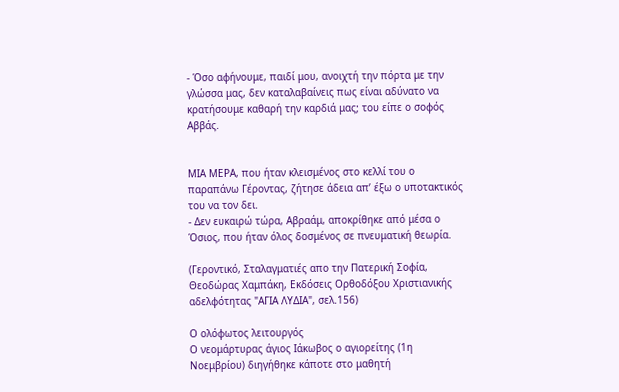- Όσο αφήνουμε, παιδί μου, ανοιχτή την πόρτα με την γλώσσα μας, δεν καταλαβαίνεις πως είναι αδύνατο να κρατήσουμε καθαρή την καρδιά μας; του είπε ο σοφός Αββάς.


ΜΙΑ ΜΕΡΑ, που ήταν κλεισμένος στο κελλί του ο παραπάνω Γέροντας, ζήτησε άδεια απ’ έξω ο υποτακτικός του να τον δει.
- Δεν ευκαιρώ τώρα, Αβραάμ, αποκρίθηκε από μέσα ο Όσιος, που ήταν όλος δοσμένος σε πνευματική θεωρία.

(Γεροντικό, Σταλαγματιές απο την Πατερική Σοφία, Θεοδώρας Χαμπάκη, Εκδόσεις Ορθοδόξου Χριστιανικής αδελφότητας "ΑΓΙΑ ΛΥΔΙΑ", σελ.156)

Ο ολόφωτος λειτουργός
Ο νεομάρτυρας άγιος Ιάκωβος ο αγιορείτης (1η Νοεμβρίου) διηγήθηκε κάποτε στο μαθητή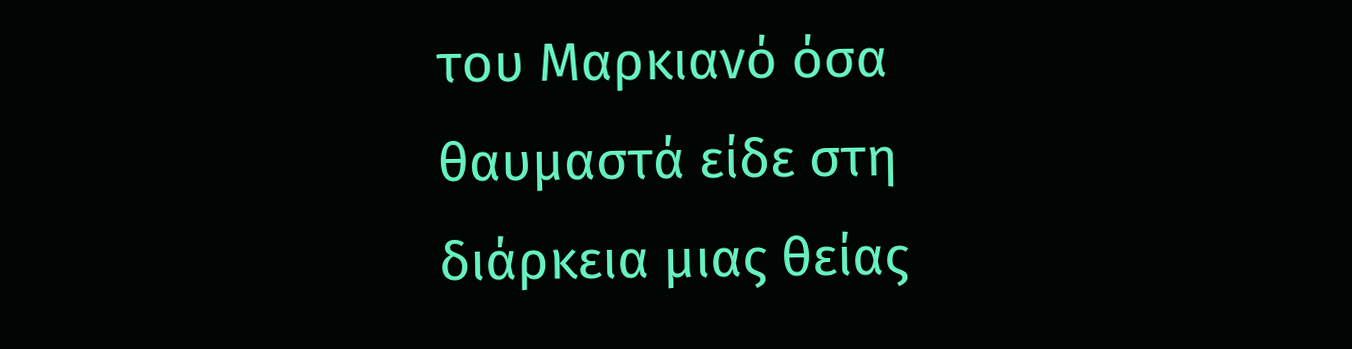του Μαρκιανό όσα θαυμαστά είδε στη διάρκεια μιας θείας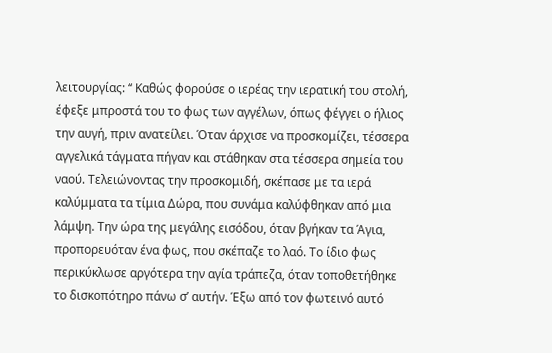λειτουργίας: ‘‘ Καθώς φορούσε ο ιερέας την ιερατική του στολή, έφεξε μπροστά του το φως των αγγέλων, όπως φέγγει ο ήλιος την αυγή, πριν ανατείλει. Όταν άρχισε να προσκομίζει, τέσσερα αγγελικά τάγματα πήγαν και στάθηκαν στα τέσσερα σημεία του ναού. Τελειώνοντας την προσκομιδή, σκέπασε με τα ιερά καλύμματα τα τίμια Δώρα, που συνάμα καλύφθηκαν από μια λάμψη. Την ώρα της μεγάλης εισόδου, όταν βγήκαν τα Άγια, προπορευόταν ένα φως, που σκέπαζε το λαό. Το ίδιο φως περικύκλωσε αργότερα την αγία τράπεζα, όταν τοποθετήθηκε το δισκοπότηρο πάνω σ’ αυτήν. Έξω από τον φωτεινό αυτό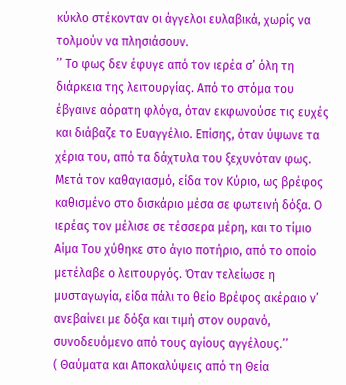κύκλο στέκονταν οι άγγελοι ευλαβικά, χωρίς να τολμούν να πλησιάσουν.
’’ Το φως δεν έφυγε από τον ιερέα σ’ όλη τη διάρκεια της λειτουργίας. Από το στόμα του έβγαινε αόρατη φλόγα, όταν εκφωνούσε τις ευχές και διάβαζε το Ευαγγέλιο. Επίσης, όταν ύψωνε τα χέρια του, από τα δάχτυλα του ξεχυνόταν φως. Μετά τον καθαγιασμό, είδα τον Κύριο, ως βρέφος καθισμένο στο δισκάριο μέσα σε φωτεινή δόξα. Ο ιερέας τον μέλισε σε τέσσερα μέρη, και το τίμιο Αίμα Του χύθηκε στο άγιο ποτήριο, από το οποίο μετέλαβε ο λειτουργός. Όταν τελείωσε η μυσταγωγία, είδα πάλι το θείο Βρέφος ακέραιο ν’ ανεβαίνει με δόξα και τιμή στον ουρανό, συνοδευόμενο από τους αγίους αγγέλους.’’
( Θαύματα και Αποκαλύψεις από τη Θεία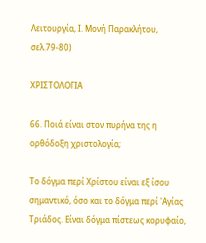Λειτουργία, Ι. Μονή Παρακλήτου, σελ.79-80)

ΧΡΙΣΤΟΛΟΓΙΑ

66. Ποιά είναι στον πυρήνα της η ορθόδοξη χριστολογία;

Το δόγμα περί Χρίστου είναι εξ ίσου σημαντικό, όσο και το δόγμα περί 'Αγίας Τριάδος. Είναι δόγμα πίστεως κορυφαίο,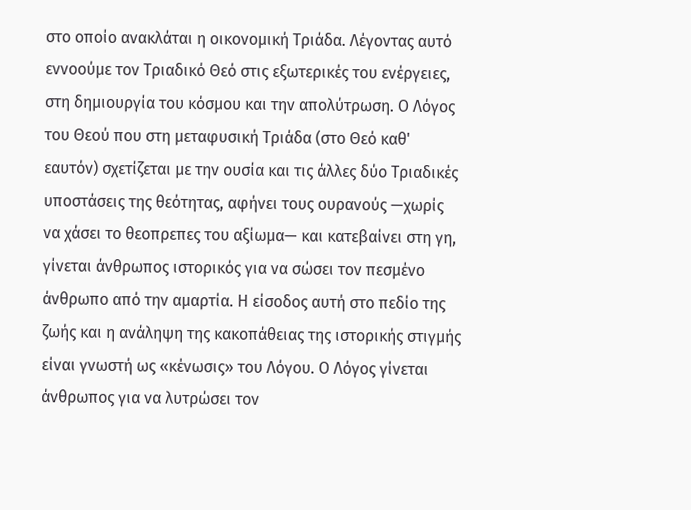στο οποίο ανακλάται η οικονομική Τριάδα. Λέγοντας αυτό εννοούμε τον Τριαδικό Θεό στις εξωτερικές του ενέργειες, στη δημιουργία του κόσμου και την απολύτρωση. Ο Λόγος του Θεού που στη μεταφυσική Τριάδα (στο Θεό καθ' εαυτόν) σχετίζεται με την ουσία και τις άλλες δύο Τριαδικές υποστάσεις της θεότητας, αφήνει τους ουρανούς —χωρίς να χάσει το θεοπρεπες του αξίωμα— και κατεβαίνει στη γη, γίνεται άνθρωπος ιστορικός για να σώσει τον πεσμένο άνθρωπο από την αμαρτία. Η είσοδος αυτή στο πεδίο της ζωής και η ανάληψη της κακοπάθειας της ιστορικής στιγμής είναι γνωστή ως «κένωσις» του Λόγου. Ο Λόγος γίνεται άνθρωπος για να λυτρώσει τον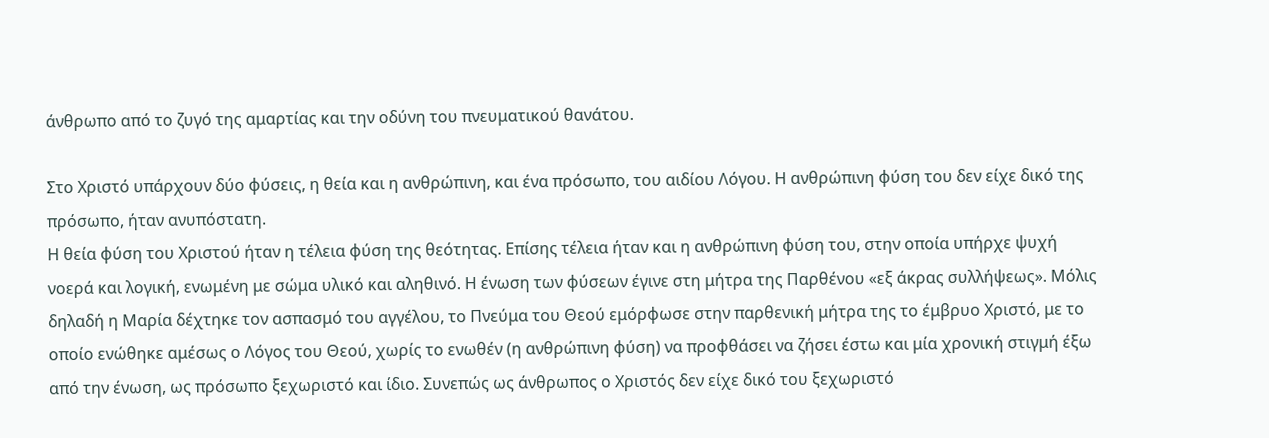άνθρωπο από το ζυγό της αμαρτίας και την οδύνη του πνευματικού θανάτου.

Στο Χριστό υπάρχουν δύο φύσεις, η θεία και η ανθρώπινη, και ένα πρόσωπο, του αιδίου Λόγου. Η ανθρώπινη φύση του δεν είχε δικό της πρόσωπο, ήταν ανυπόστατη.
Η θεία φύση του Χριστού ήταν η τέλεια φύση της θεότητας. Επίσης τέλεια ήταν και η ανθρώπινη φύση του, στην οποία υπήρχε ψυχή νοερά και λογική, ενωμένη με σώμα υλικό και αληθινό. Η ένωση των φύσεων έγινε στη μήτρα της Παρθένου «εξ άκρας συλλήψεως». Μόλις δηλαδή η Μαρία δέχτηκε τον ασπασμό του αγγέλου, το Πνεύμα του Θεού εμόρφωσε στην παρθενική μήτρα της το έμβρυο Χριστό, με το οποίο ενώθηκε αμέσως ο Λόγος του Θεού, χωρίς το ενωθέν (η ανθρώπινη φύση) να προφθάσει να ζήσει έστω και μία χρονική στιγμή έξω από την ένωση, ως πρόσωπο ξεχωριστό και ίδιο. Συνεπώς ως άνθρωπος ο Χριστός δεν είχε δικό του ξεχωριστό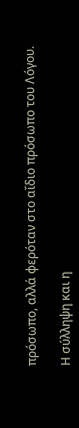πρόσωπο, αλλά φερόταν στο αΐδιο πρόσωπο του Λόγου.

Η σύλληψη και η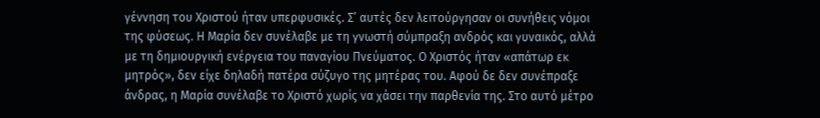γέννηση του Χριστού ήταν υπερφυσικές. Σ’ αυτές δεν λειτούργησαν οι συνήθεις νόμοι της φύσεως. Η Μαρία δεν συνέλαβε με τη γνωστή σύμπραξη ανδρός και γυναικός, αλλά με τη δημιουργική ενέργεια του παναγίου Πνεύματος. Ο Χριστός ήταν «απάτωρ εκ μητρός», δεν είχε δηλαδή πατέρα σύζυγο της μητέρας του. Αφού δε δεν συνέπραξε άνδρας, η Μαρία συνέλαβε το Χριστό χωρίς να χάσει την παρθενία της. Στο αυτό μέτρο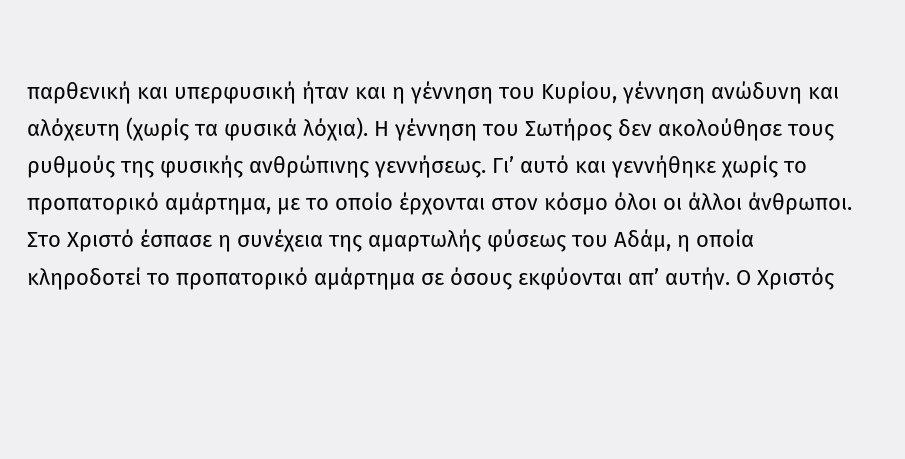παρθενική και υπερφυσική ήταν και η γέννηση του Κυρίου, γέννηση ανώδυνη και αλόχευτη (χωρίς τα φυσικά λόχια). Η γέννηση του Σωτήρος δεν ακολούθησε τους ρυθμούς της φυσικής ανθρώπινης γεννήσεως. Γι’ αυτό και γεννήθηκε χωρίς το προπατορικό αμάρτημα, με το οποίο έρχονται στον κόσμο όλοι οι άλλοι άνθρωποι. Στο Χριστό έσπασε η συνέχεια της αμαρτωλής φύσεως του Αδάμ, η οποία κληροδοτεί το προπατορικό αμάρτημα σε όσους εκφύονται απ’ αυτήν. Ο Χριστός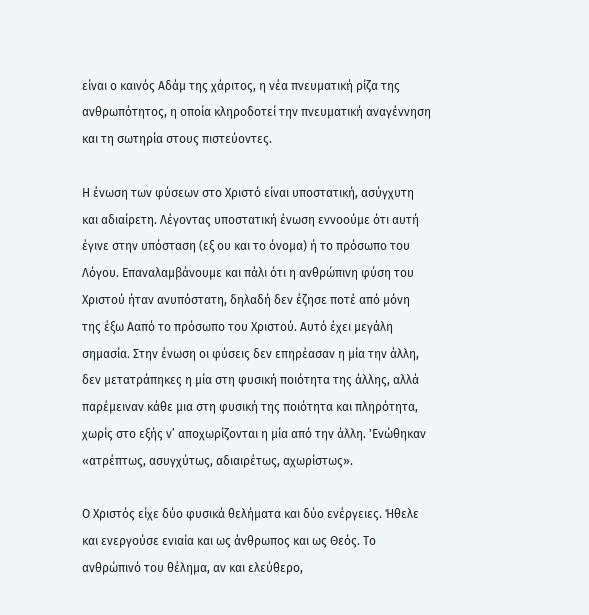είναι ο καινός Αδάμ της χάριτος, η νέα πνευματική ρίζα της ανθρωπότητος, η οποία κληροδοτεί την πνευματική αναγέννηση και τη σωτηρία στους πιστεύοντες.

Η ένωση των φύσεων στο Χριστό είναι υποστατική, ασύγχυτη και αδιαίρετη. Λέγοντας υποστατική ένωση εννοούμε ότι αυτή έγινε στην υπόσταση (εξ ου και το όνομα) ή το πρόσωπο του Λόγου. Επαναλαμβάνουμε και πάλι ότι η ανθρώπινη φύση του Χριστού ήταν ανυπόστατη, δηλαδή δεν έζησε ποτέ από μόνη της έξω Ααπό το πρόσωπο του Χριστού. Αυτό έχει μεγάλη σημασία. Στην ένωση οι φύσεις δεν επηρέασαν η μία την άλλη, δεν μετατράπηκες η μία στη φυσική ποιότητα της άλλης, αλλά παρέμειναν κάθε μια στη φυσική της ποιότητα και πληρότητα, χωρίς στο εξής ν’ αποχωρίζονται η μία από την άλλη. 'Ενώθηκαν «ατρέπτως, ασυγχύτως, αδιαιρέτως, αχωρίστως».

Ο Χριστός είχε δύο φυσικά θελήματα και δύο ενέργειες. Ήθελε και ενεργούσε ενιαία και ως άνθρωπος και ως Θεός. Το ανθρώπινό του θέλημα, αν και ελεύθερο,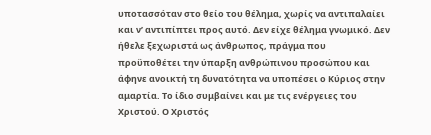υποτασσόταν στο θείο του θέλημα, χωρίς να αντιπαλαίει και ν’ αντιπίπτει προς αυτό. Δεν είχε θέλημα γνωμικό. Δεν ήθελε ξεχωριστά ως άνθρωπος, πράγμα που προϋποθέτει την ύπαρξη ανθρώπινου προσώπου και άφηνε ανοικτή τη δυνατότητα να υποπέσει ο Κύριος στην αμαρτία. Το ίδιο συμβαίνει και με τις ενέργειες του Χριστού. Ο Χριστός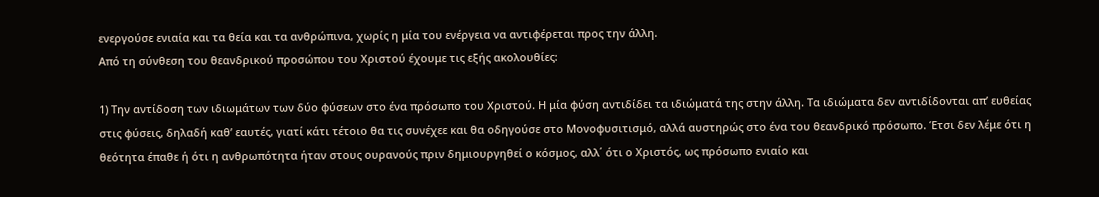ενεργούσε ενιαία και τα θεία και τα ανθρώπινα, χωρίς η μία του ενέργεια να αντιφέρεται προς την άλλη.
Από τη σύνθεση του θεανδρικού προσώπου του Χριστού έχουμε τις εξής ακολουθίες:

1) Την αντίδοση των ιδιωμάτων των δύο φύσεων στο ένα πρόσωπο του Χριστού. Η μία φύση αντιδίδει τα ιδιώματά της στην άλλη. Τα ιδιώματα δεν αντιδίδονται απ’ ευθείας στις φύσεις, δηλαδή καθ’ εαυτές, γιατί κάτι τέτοιο θα τις συνέχεε και θα οδηγούσε στο Μονοφυσιτισμό, αλλά αυστηρώς στο ένα του θεανδρικό πρόσωπο. Έτσι δεν λέμε ότι η θεότητα έπαθε ή ότι η ανθρωπότητα ήταν στους ουρανούς πριν δημιουργηθεί ο κόσμος, αλλ΄ ότι ο Χριστός, ως πρόσωπο ενιαίο και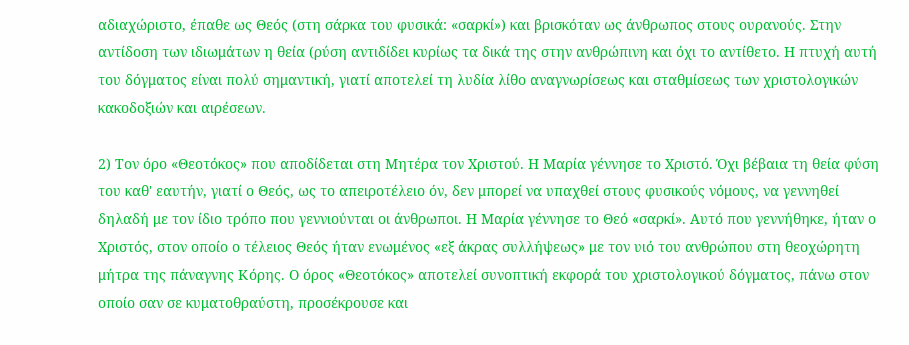αδιαχώριστο, έπαθε ως Θεός (στη σάρκα του φυσικά: «σαρκί») και βρισκόταν ως άνθρωπος στους ουρανούς. Στην αντίδοση των ιδιωμάτων η θεία (ρύση αντιδίδει κυρίως τα δικά της στην ανθρώπινη και όχι το αντίθετο. Η πτυχή αυτή του δόγματος είναι πολύ σημαντική, γιατί αποτελεί τη λυδία λίθο αναγνωρίσεως και σταθμίσεως των χριστολογικών κακοδοξιών και αιρέσεων.

2) Τον όρο «Θεοτόκος» που αποδίδεται στη Μητέρα τον Χριστού. Η Μαρία γέννησε το Χριστό. Όχι βέβαια τη θεία φύση του καθ' εαυτήν, γιατί ο Θεός, ως το απειροτέλειο όν, δεν μπορεί να υπαχθεί στους φυσικούς νόμους, να γεννηθεί δηλαδή με τον ίδιο τρόπο που γεννιούνται οι άνθρωποι. Η Μαρία γέννησε το Θεό «σαρκί». Αυτό που γεννήθηκε, ήταν ο Χριστός, στον οποίο ο τέλειος Θεός ήταν ενωμένος «εξ άκρας συλλήψεως» με τον υιό του ανθρώπου στη θεοχώρητη μήτρα της πάναγνης Κόρης. Ο όρος «Θεοτόκος» αποτελεί συνοπτική εκφορά του χριστολογικού δόγματος, πάνω στον οποίο σαν σε κυματοθραύστη, προσέκρουσε και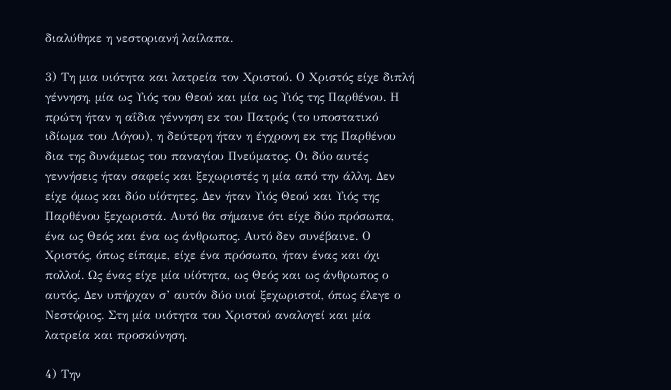διαλύθηκε η νεστοριανή λαίλαπα.

3) Τη μια υιότητα και λατρεία τον Χριστού. Ο Χριστός είχε διπλή γέννηση, μία ως Υιός του Θεού και μία ως Υιός της Παρθένου. Η πρώτη ήταν η αΐδια γέννηση εκ του Πατρός (το υποστατικό ιδίωμα του Λόγου), η δεύτερη ήταν η έγχρονη εκ της Παρθένου δια της δυνάμεως του παναγίου Πνεύματος. Οι δύο αυτές γεννήσεις ήταν σαφείς και ξεχωριστές η μία από την άλλη. Δεν είχε όμως και δύο υίότητες. Δεν ήταν Υιός Θεού και Υιός της Παρθένου ξεχωριστά. Αυτό θα σήμαινε ότι είχε δύο πρόσωπα, ένα ως Θεός και ένα ως άνθρωπος. Αυτό δεν συνέβαινε. Ο Χριστός, όπως είπαμε, είχε ένα πρόσωπο, ήταν ένας και όχι πολλοί. Ως ένας είχε μία υίότητα, ως Θεός και ως άνθρωπος ο αυτός. Δεν υπήρχαν σ’ αυτόν δύο υιοί ξεχωριστοί, όπως έλεγε ο Νεστόριος. Στη μία υιότητα του Χριστού αναλογεί και μία λατρεία και προσκύνηση.

4) Την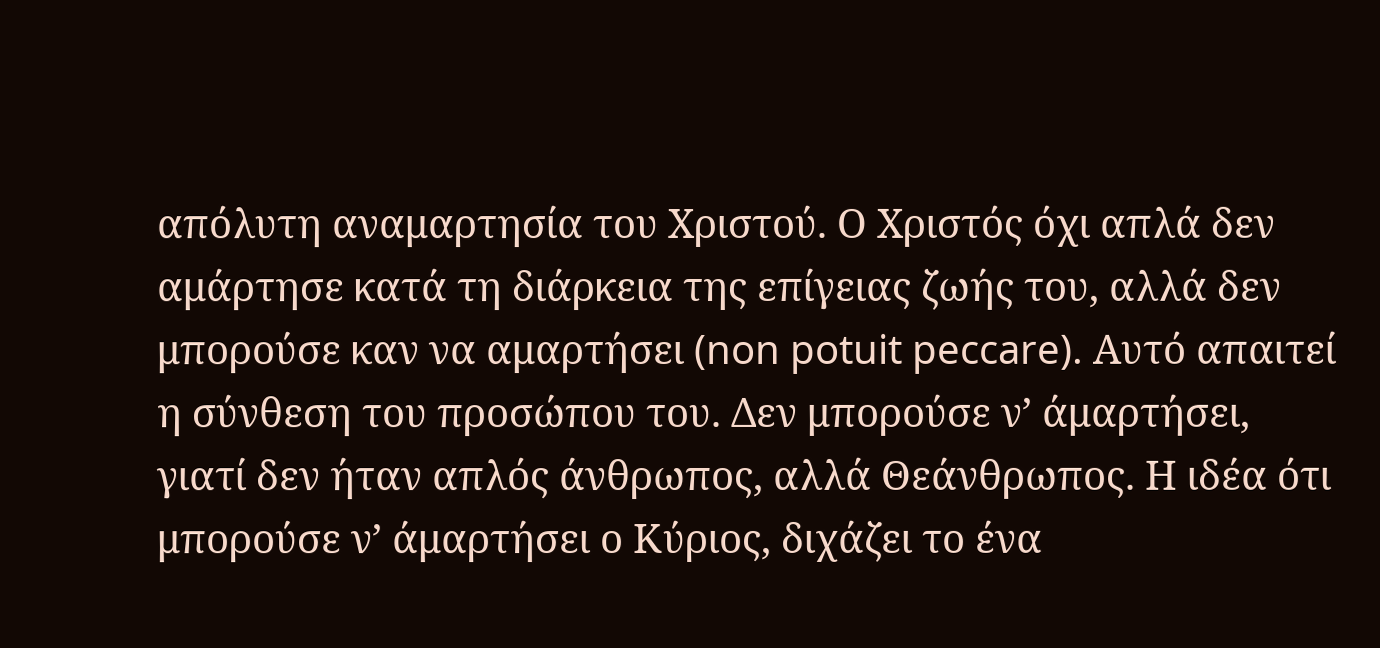απόλυτη αναμαρτησία του Χριστού. Ο Χριστός όχι απλά δεν αμάρτησε κατά τη διάρκεια της επίγειας ζωής του, αλλά δεν μπορούσε καν να αμαρτήσει (non potuit peccare). Αυτό απαιτεί η σύνθεση του προσώπου του. Δεν μπορούσε ν’ άμαρτήσει, γιατί δεν ήταν απλός άνθρωπος, αλλά Θεάνθρωπος. Η ιδέα ότι μπορούσε ν’ άμαρτήσει ο Κύριος, διχάζει το ένα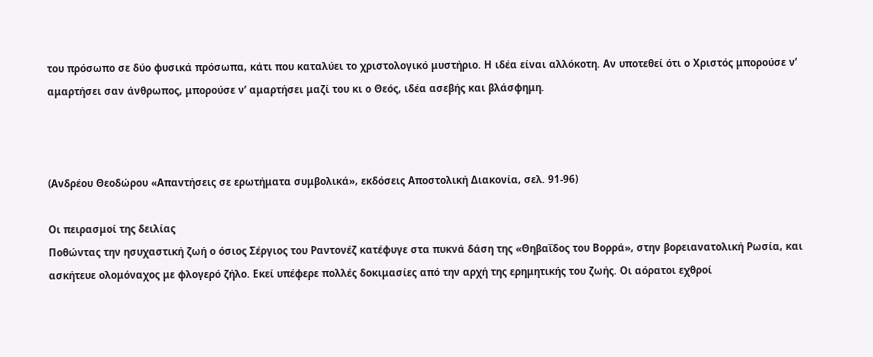του πρόσωπο σε δύο φυσικά πρόσωπα, κάτι που καταλύει το χριστολογικό μυστήριο. Η ιδέα είναι αλλόκοτη. Αν υποτεθεί ότι ο Χριστός μπορούσε ν’ αμαρτήσει σαν άνθρωπος, μπορούσε ν’ αμαρτήσει μαζί του κι ο Θεός, ιδέα ασεβής και βλάσφημη.



(Ανδρέου Θεοδώρου «Απαντήσεις σε ερωτήματα συμβολικά», εκδόσεις Αποστολική Διακονία, σελ. 91-96)

Οι πειρασμοί της δειλίας
Ποθώντας την ησυχαστική ζωή ο όσιος Σέργιος του Ραντονέζ κατέφυγε στα πυκνά δάση της «Θηβαΐδος του Βορρά», στην βορειανατολική Ρωσία, και ασκήτευε ολομόναχος με φλογερό ζήλο. Εκεί υπέφερε πολλές δοκιμασίες από την αρχή της ερημητικής του ζωής. Οι αόρατοι εχθροί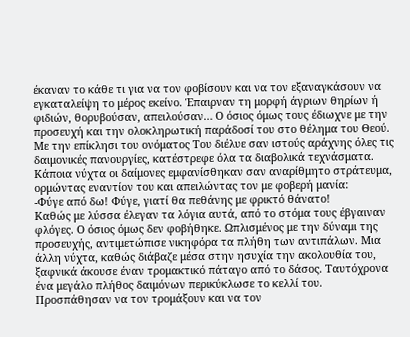έκαναν το κάθε τι για να τον φοβίσουν και να τον εξαναγκάσουν να εγκαταλείψη το μέρος εκείνο. Έπαιρναν τη μορφή άγριων θηρίων ή φιδιών, θορυβούσαν, απειλούσαν… Ο όσιος όμως τους έδιωχνε με την προσευχή και την ολοκληρωτική παράδοσί του στο θέλημα του Θεού. Με την επίκλησι του ονόματος Του διέλυε σαν ιστούς αράχνης όλες τις δαιμονικές πανουργίες, κατέστρεφε όλα τα διαβολικά τεχνάσματα.
Κάποια νύχτα οι δαίμονες εμφανίσθηκαν σαν αναρίθμητο στράτευμα, ορμώντας εναντίον του και απειλώντας τον με φοβερή μανία:
-Φύγε από δω! Φύγε, γιατί θα πεθάνης με φρικτό θάνατο!
Καθώς με λύσσα έλεγαν τα λόγια αυτά, από το στόμα τους έβγαιναν φλόγες. Ο όσιος όμως δεν φοβήθηκε. Ωπλισμένος με την δύναμι της προσευχής, αντιμετώπισε νικηφόρα τα πλήθη των αντιπάλων. Μια άλλη νύχτα, καθώς διάβαζε μέσα στην ησυχία την ακολουθία του, ξαφνικά άκουσε έναν τρομακτικό πάταγο από το δάσος. Ταυτόχρονα ένα μεγάλο πλήθος δαιμόνων περικύκλωσε το κελλί του. Προσπάθησαν να τον τρομάξουν και να τον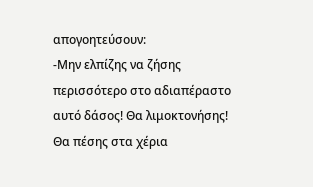απογοητεύσουν:
-Μην ελπίζης να ζήσης περισσότερο στο αδιαπέραστο αυτό δάσος! Θα λιμοκτονήσης! Θα πέσης στα χέρια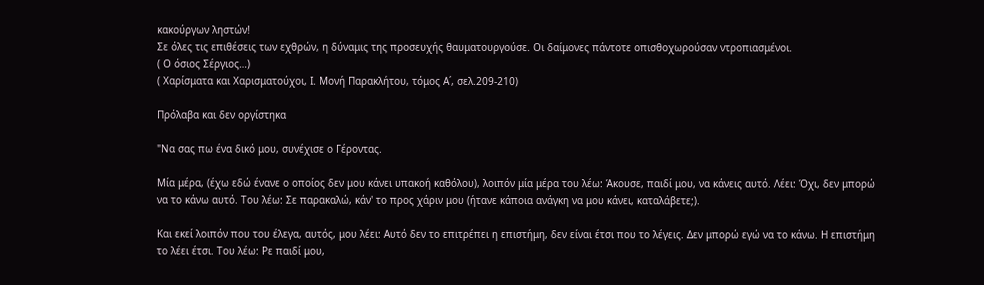κακούργων ληστών!
Σε όλες τις επιθέσεις των εχθρών, η δύναμις της προσευχής θαυματουργούσε. Οι δαίμονες πάντοτε οπισθοχωρούσαν ντροπιασμένοι.
( Ο όσιος Σέργιος…)
( Χαρίσματα και Χαρισματούχοι, Ι. Μονή Παρακλήτου, τόμος Α΄, σελ.209-210)

Πρόλαβα και δεν οργίστηκα

"Να σας πω ένα δικό μου, συνέχισε ο Γέροντας.

Μία μέρα, (έχω εδώ ένανε ο οποίος δεν μου κάνει υπακοή καθόλου), λοιπόν μία μέρα του λέω: Άκουσε, παιδί μου, να κάνεις αυτό. Λέει: Όχι, δεν μπορώ να το κάνω αυτό. Του λέω: Σε παρακαλώ, κάν' το προς χάριν μου (ήτανε κάποια ανάγκη να μου κάνει, καταλάβετε;).

Και εκεί λοιπόν που του έλεγα, αυτός, μου λέει: Αυτό δεν το επιτρέπει η επιστήμη, δεν είναι έτσι που το λέγεις. Δεν μπορώ εγώ να το κάνω. Η επιστήμη το λέει έτσι. Του λέω: Ρε παιδί μου,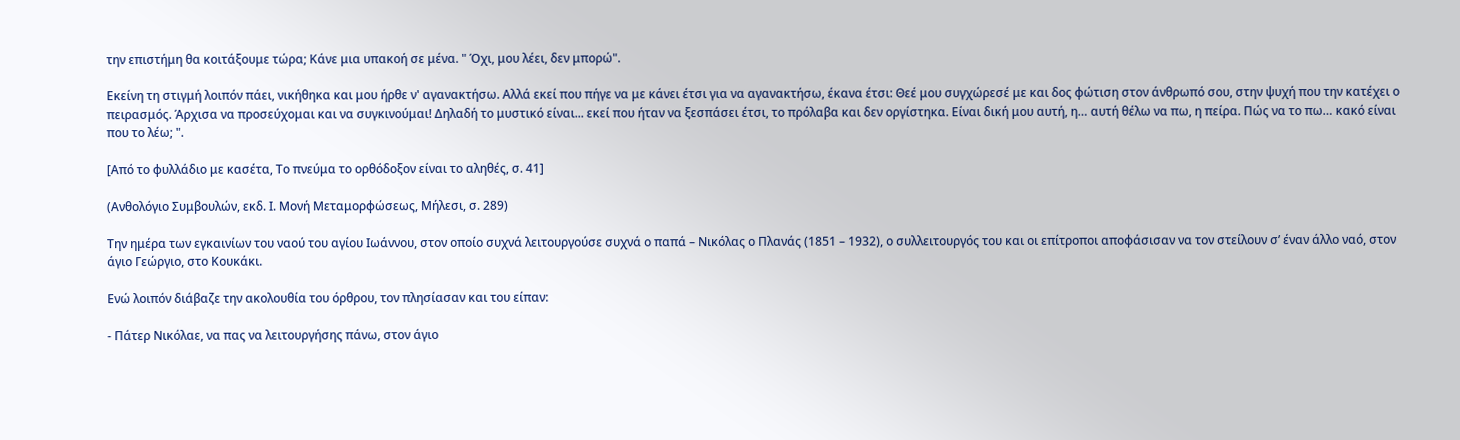την επιστήμη θα κοιτάξουμε τώρα; Κάνε μια υπακοή σε μένα. " Όχι, μου λέει, δεν μπορώ".

Εκείνη τη στιγμή λοιπόν πάει, νικήθηκα και μου ήρθε ν' αγανακτήσω. Αλλά εκεί που πήγε να με κάνει έτσι για να αγανακτήσω, έκανα έτσι: Θεέ μου συγχώρεσέ με και δος φώτιση στον άνθρωπό σου, στην ψυχή που την κατέχει ο πειρασμός. Άρχισα να προσεύχομαι και να συγκινούμαι! Δηλαδή το μυστικό είναι... εκεί που ήταν να ξεσπάσει έτσι, το πρόλαβα και δεν οργίστηκα. Είναι δική μου αυτή, η… αυτή θέλω να πω, η πείρα. Πώς να το πω… κακό είναι που το λέω; ".

[Από το φυλλάδιο με κασέτα, Το πνεύμα το ορθόδοξον είναι το αληθές, σ. 41]

(Ανθολόγιο Συμβουλών, εκδ. Ι. Μονή Μεταμορφώσεως, Μήλεσι, σ. 289)

Την ημέρα των εγκαινίων του ναού του αγίου Ιωάννου, στον οποίο συχνά λειτουργούσε συχνά ο παπά – Νικόλας ο Πλανάς (1851 – 1932), ο συλλειτουργός του και οι επίτροποι αποφάσισαν να τον στείλουν σ’ έναν άλλο ναό, στον άγιο Γεώργιο, στο Κουκάκι.

Ενώ λοιπόν διάβαζε την ακολουθία του όρθρου, τον πλησίασαν και του είπαν:

- Πάτερ Νικόλαε, να πας να λειτουργήσης πάνω, στον άγιο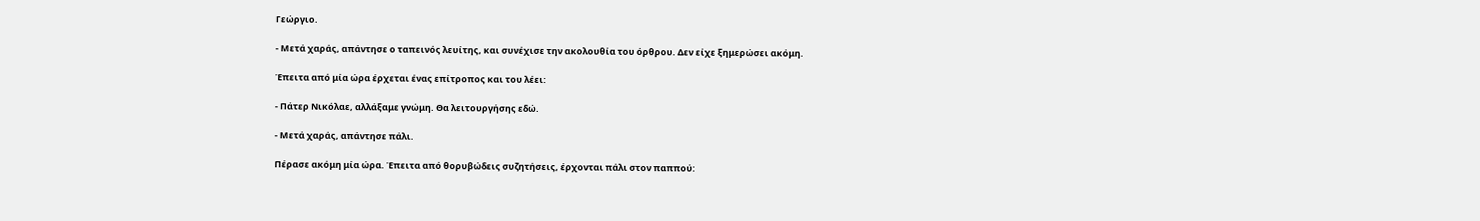Γεώργιο.

- Μετά χαράς, απάντησε ο ταπεινός λευίτης, και συνέχισε την ακολουθία του όρθρου. Δεν είχε ξημερώσει ακόμη.

Έπειτα από μία ώρα έρχεται ένας επίτροπος και του λέει:

- Πάτερ Νικόλαε, αλλάξαμε γνώμη. Θα λειτουργήσης εδώ.

- Μετά χαράς, απάντησε πάλι.

Πέρασε ακόμη μία ώρα. Έπειτα από θορυβώδεις συζητήσεις, έρχονται πάλι στον παππού: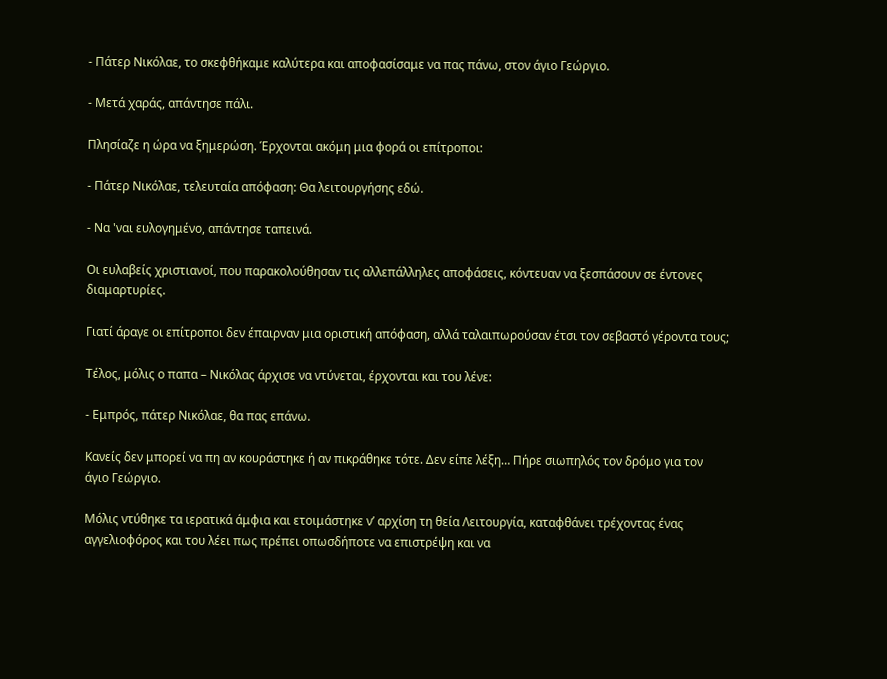- Πάτερ Νικόλαε, το σκεφθήκαμε καλύτερα και αποφασίσαμε να πας πάνω, στον άγιο Γεώργιο.

- Μετά χαράς, απάντησε πάλι.

Πλησίαζε η ώρα να ξημερώση. Έρχονται ακόμη μια φορά οι επίτροποι:

- Πάτερ Νικόλαε, τελευταία απόφαση: Θα λειτουργήσης εδώ.

- Να 'ναι ευλογημένο, απάντησε ταπεινά.

Οι ευλαβείς χριστιανοί, που παρακολούθησαν τις αλλεπάλληλες αποφάσεις, κόντευαν να ξεσπάσουν σε έντονες διαμαρτυρίες.

Γιατί άραγε οι επίτροποι δεν έπαιρναν μια οριστική απόφαση, αλλά ταλαιπωρούσαν έτσι τον σεβαστό γέροντα τους;

Τέλος, μόλις ο παπα – Νικόλας άρχισε να ντύνεται, έρχονται και του λένε:

- Εμπρός, πάτερ Νικόλαε, θα πας επάνω.

Κανείς δεν μπορεί να πη αν κουράστηκε ή αν πικράθηκε τότε. Δεν είπε λέξη… Πήρε σιωπηλός τον δρόμο για τον άγιο Γεώργιο.

Μόλις ντύθηκε τα ιερατικά άμφια και ετοιμάστηκε ν’ αρχίση τη θεία Λειτουργία, καταφθάνει τρέχοντας ένας αγγελιοφόρος και του λέει πως πρέπει οπωσδήποτε να επιστρέψη και να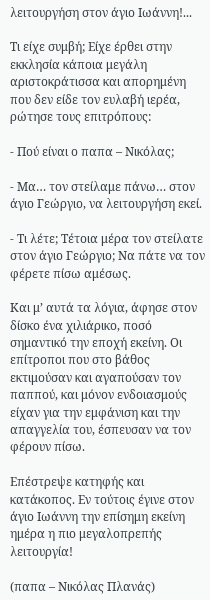λειτουργήση στον άγιο Ιωάννη!...

Τι είχε συμβή; Είχε έρθει στην εκκλησία κάποια μεγάλη αριστοκράτισσα και απορημένη που δεν είδε τον ευλαβή ιερέα, ρώτησε τους επιτρόπους:

- Πού είναι ο παπα – Νικόλας;

- Μα… τον στείλαμε πάνω… στον άγιο Γεώργιο, να λειτουργήση εκεί.

- Τι λέτε; Τέτοια μέρα τον στείλατε στον άγιο Γεώργιο; Να πάτε να τον φέρετε πίσω αμέσως.

Και μ’ αυτά τα λόγια, άφησε στον δίσκο ένα χιλιάρικο, ποσό σημαντικό την εποχή εκείνη. Οι επίτροποι που στο βάθος εκτιμούσαν και αγαπούσαν τον παππού, και μόνον ενδοιασμούς είχαν για την εμφάνιση και την απαγγελία του, έσπευσαν να τον φέρουν πίσω.

Επέστρεψε κατηφής και κατάκοπος. Εν τούτοις έγινε στον άγιο Ιωάννη την επίσημη εκείνη ημέρα η πιο μεγαλοπρεπής λειτουργία!

(παπα – Νικόλας Πλανάς)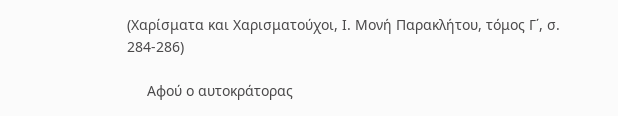(Χαρίσματα και Χαρισματούχοι, Ι. Μονή Παρακλήτου, τόμος Γ΄, σ. 284-286)

     Αφού ο αυτοκράτορας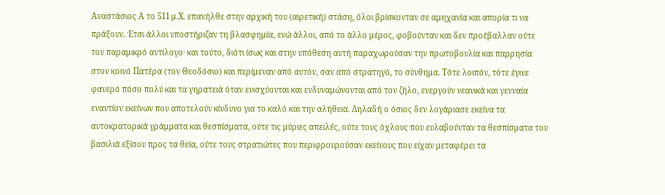Αναστάσιος Α το 511 μ.Χ. επανήλθε στην αρχική του (αιρετική) στάση, όλοι βρίσκονταν σε αμηχανία και απορία τι να πράξουν. Έτσι άλλοι υποστήριζαν τη βλασφημία, ενώ άλλοι, από το άλλο μέρος, φοβούνταν και δεν προέβαλλαν ούτε τον παραμικρό αντίλογο· και τούτο, διότι ίσως και στην υπόθεση αυτή παραχωρούσαν την πρωτοβουλία και παρρησία στον κοινό Πατέρα (τον Θεοδόσιο) και περίμεναν από αυτόν, σαν από στρατηγό, το σύνθημα. Τότε λοιπόν, τότε έγινε φανερό πόσο πολύ και τα γηρατειά όταν ενισχύονται και ενδυναμώνονται από τον ζήλο, ενεργούν νεανικά και γενναία εναντίον εκείνων που αποτελούν κίνδυνο για το καλό και την αλήθεια. Δηλαδή ο όσιος δεν λογάριασε εκείνα τα αυτοκρατορικά γράμματα και θεσπίσματα, ούτε τις μύριες απειλές, ούτε τους όχλους που ευλαβούνταν τα θεσπίσματα του βασιλιά εξίσου προς τα θεία, ούτε τους στρατιώτες που περιφρουρούσαν εκείνους που είχαν μεταφέρει τα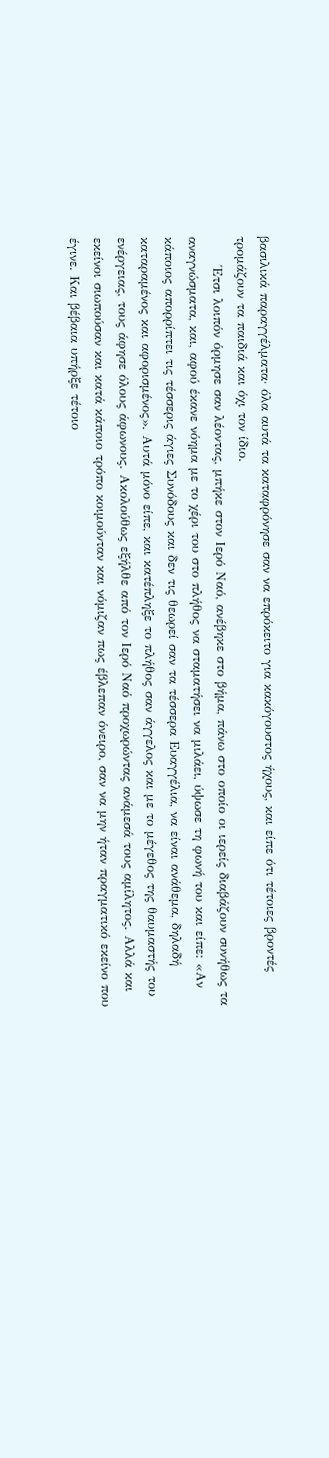βασιλικά παραγγέλματα· όλα αυτά τα καταφρόνησε σαν να επρόκειτο για κακόγουστος ήχους, και είπε ότι τέτοιες βροντές τρομάζουν τα παιδιά και όχι τον ίδιο.
      Έτσι λοιπόν όρμησε σαν λέοντας, μπήκε στον Ιερό Ναό, ανέβηκε στο βήμα, πάνω στο οποίο οι ιερείς διαβάζουν συνήθως τα αναγνώσματα, και, αφού έκανε νόημα με το χέρι του στο πλήθος να σταματήσει να μιλάει, ύψωσε τη φωνή του και είπε: «Αν κάποιος απορρίπτει τις τέσσερις άγιες Συνόδους και δεν τις θεωρεί σαν τα τέσσερα Ευαγγέλια, να είναι ανάθεμα, δηλαδή καταραμένος και αφορισμένος». Αυτά μόνο είπε, και κατέπληξε το πλήθος σαν άγγελος και με το μέγεθος της θαυμαστής του ενέργειας, τους άφησε όλους άφωνους. Ακολούθως εξήλθε από τον Ιερό Ναό προχωρώντας ανάμεσά τους αμίλητος. Αλλά και εκείνοι σιωπούσαν και κατά κάποιο τρόπο κοιμούνταν και νόμιζαν πως έβλεπαν όνειρο, σαν να μην ήταν πραγματικό εκείνο που έγινε. Και βέβαια υπήρξε τέτοιο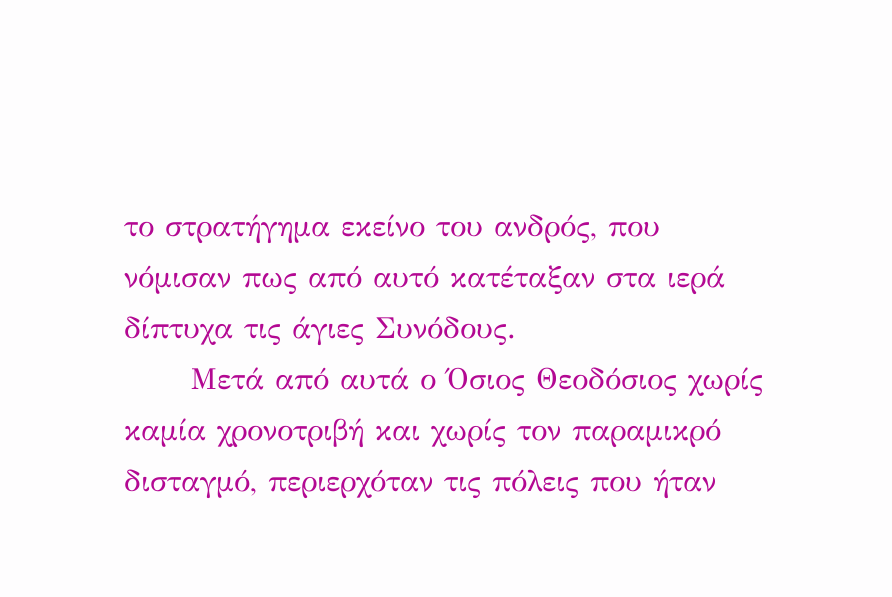το στρατήγημα εκείνο του ανδρός, που νόμισαν πως από αυτό κατέταξαν στα ιερά δίπτυχα τις άγιες Συνόδους.
      Μετά από αυτά ο Όσιος Θεοδόσιος χωρίς καμία χρονοτριβή και χωρίς τον παραμικρό δισταγμό, περιερχόταν τις πόλεις που ήταν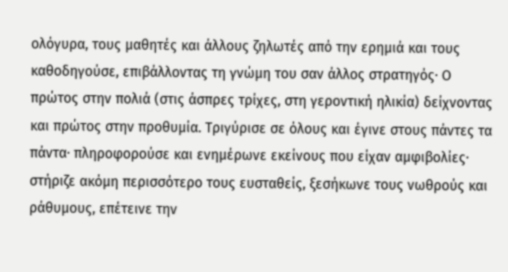ολόγυρα, τους μαθητές και άλλους ζηλωτές από την ερημιά και τους καθοδηγούσε, επιβάλλοντας τη γνώμη του σαν άλλος στρατηγός· Ο πρώτος στην πολιά (στις άσπρες τρίχες, στη γεροντική ηλικία) δείχνοντας και πρώτος στην προθυμία. Τριγύρισε σε όλους και έγινε στους πάντες τα πάντα· πληροφορούσε και ενημέρωνε εκείνους που είχαν αμφιβολίες· στήριζε ακόμη περισσότερο τους ευσταθείς, ξεσήκωνε τους νωθρούς και ράθυμους, επέτεινε την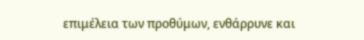επιμέλεια των προθύμων, ενθάρρυνε και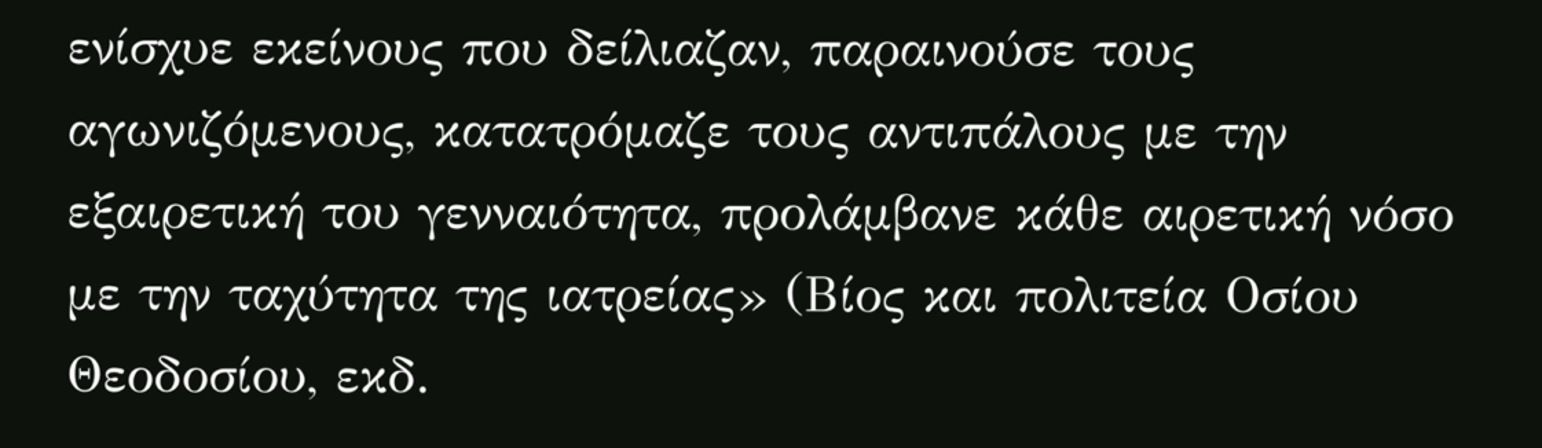ενίσχυε εκείνους που δείλιαζαν, παραινούσε τους αγωνιζόμενους, κατατρόμαζε τους αντιπάλους με την εξαιρετική του γενναιότητα, προλάμβανε κάθε αιρετική νόσο με την ταχύτητα της ιατρείας» (Βίος και πολιτεία Οσίου Θεοδοσίου, εκδ.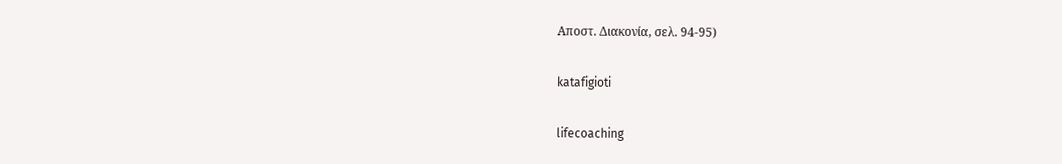Αποστ. Διακονία, σελ. 94-95)

katafigioti

lifecoaching